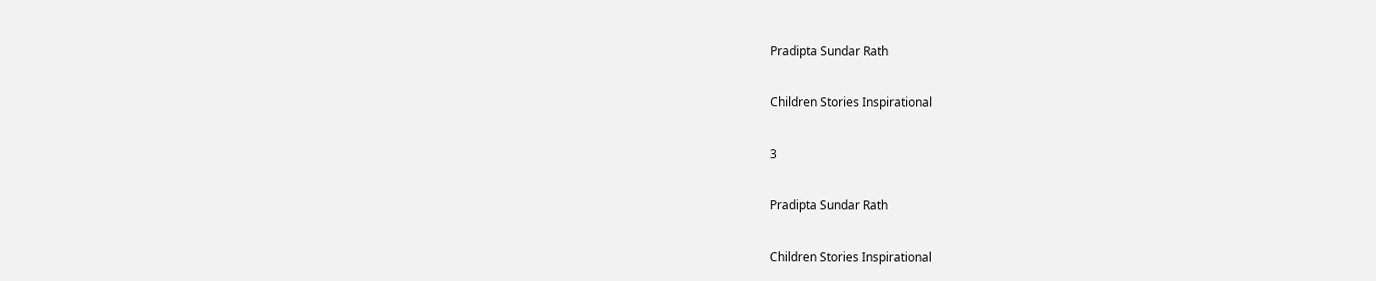Pradipta Sundar Rath

Children Stories Inspirational

3

Pradipta Sundar Rath

Children Stories Inspirational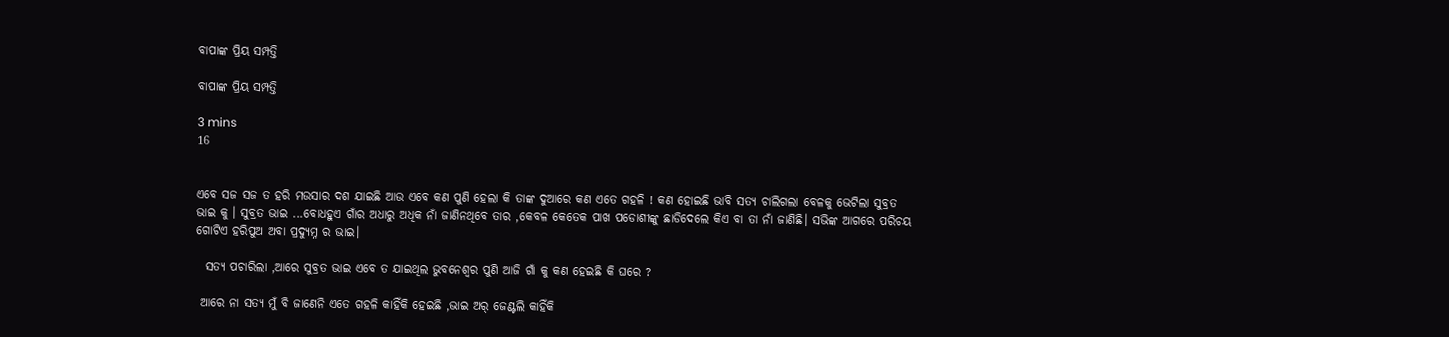ବାପାଙ୍କ ପ୍ରିୟ ସମ୍ପତ୍ତି

ବାପାଙ୍କ ପ୍ରିୟ ସମ୍ପତ୍ତି

3 mins
16


ଏବେ ସଜ ସଜ ତ ହରି ମଉସାର ଦଶ ଯାଇଛି ଆଉ ଏବେ କଣ ପୁଣି ହେଲା କି ତାଙ୍କ ଦୁଆରେ କଣ ଏତେ ଗହଳି ! କଣ ହୋଇଛି ଭାବି ସତ୍ୟ ଚାଲିଗଲା ବେଳକୁ ଭେଟିଲା ସୁବ୍ରତ ଭାଇ କୁ । ସୁବ୍ରତ ଭାଇ ...ବୋଧହୁଏ ଗାଁର ଅଧାରୁ ଅଧିକ ନାଁ ଜାଣିନଥିବେ ତାର ,କେବଳ କେତେକ ପାଖ ପଡୋଶୀଙ୍କୁ ଛାଡିଦେଲେ କିଏ ବା ତା ନାଁ ଜାଣିଛି। ସଭିଙ୍କ ଆଗରେ ପରିଚୟ ଗୋଟିଏ ହରିପୁଅ ଅବା ପ୍ରଦ୍ଯୁମ୍ନ ର ଭାଇ।

  ସତ୍ୟ ପଚାରିଲା ,ଆରେ ସୁବ୍ରତ ଭାଇ ଏବେ ତ ଯାଇଥିଲ ଭୁବନେଶ୍ବର ପୁଣି ଆଜି ଗାଁ କୁ କଣ ହେଇଛି କି ଘରେ ?

 ଆରେ ନା ସତ୍ୟ ମୁଁ ବି ଜାଣେନି ଏତେ ଗହଳି କାହିଁକି ହେଇଛି ,ଭାଇ ଅର୍ ଜେଣ୍ଟଲି କାହିଁକି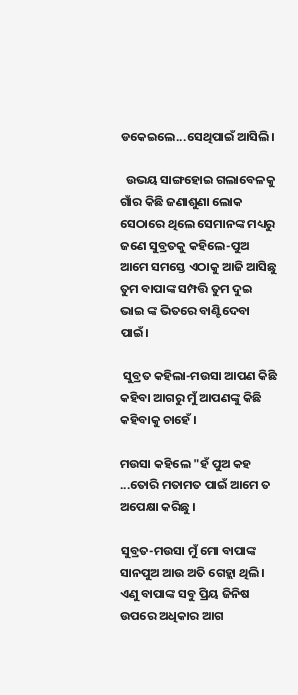ଡକେଇଲେ...ସେଥିପାଇଁ ଆସିଲି।

  ଉଭୟ ସାଙ୍ଗହୋଇ ଗଲାବେଳକୁ ଗାଁର କିଛି ଜଣାଶୁଣା ଲୋକ ସେଠାରେ ଥିଲେ ସେମାନଙ୍କ ମଧ୍ୟରୁ ଜଣେ ସୁବ୍ରତକୁ କହିଲେ-ପୁଅ ଆମେ ସମସ୍ତେ ଏଠାକୁ ଆଜି ଆସିଛୁ ତୁମ ବାପାଙ୍କ ସମ୍ପତ୍ତି ତୁମ ଦୁଇ ଭାଇ ଙ୍କ ଭିତରେ ବାଣ୍ଟିଦେବା ପାଇଁ।

 ସୁବ୍ରତ କହିଲା-ମଉସା ଆପଣ କିଛି କହିବା ଆଗରୁ ମୁଁ ଆପଣଙ୍କୁ କିଛି କହିବାକୁ ଚାହେଁ ।

ମଉସା କହିଲେ "ହଁ ପୁଅ କହ ...ତୋରି ମତାମତ ପାଇଁ ଆମେ ତ ଅପେକ୍ଷା କରିଛୁ ।

ସୁବ୍ରତ-ମଉସା ମୁଁ ମୋ ବାପାଙ୍କ ସାନପୁଅ ଆଉ ଅତି ଗେହ୍ଲା ଥିଲି। ଏଣୁ ବାପାଙ୍କ ସବୁ ପ୍ରିୟ ଜିନିଷ ଉପରେ ଅଧିକାର ଆଗ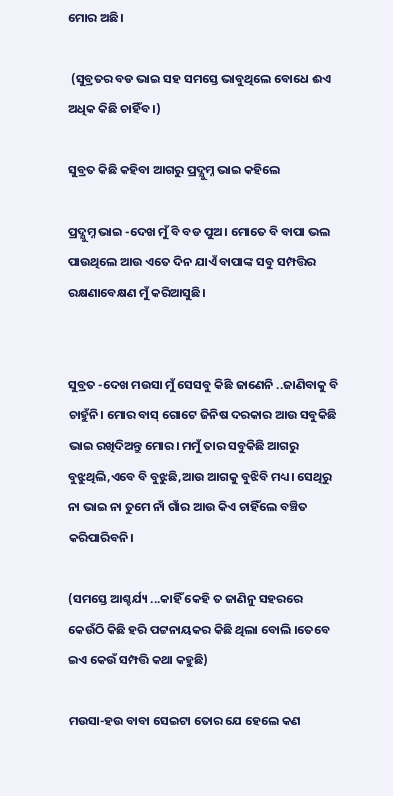ମୋର ଅଛି।

 (ସୁବ୍ରତର ବଡ ଭାଇ ସହ ସମସ୍ତେ ଭାବୁଥିଲେ ବୋଧେ ଈଏ ଅଧିକ କିଛି ଚାହିଁବ ।)

ସୁବ୍ରତ କିଛି କହିବା ଆଗରୁ ପ୍ରଦ୍ଯୁମ୍ନ ଭାଇ କହିଲେ

ପ୍ରଦ୍ଯୁମ୍ନ ଭାଇ -ଦେଖ ମୁଁ ବି ବଡ ପୁଅ। ମୋତେ ବି ବାପା ଭଲ ପାଉଥିଲେ ଆଉ ଏତେ ଦିନ ଯାଏଁ ବାପାଙ୍କ ସବୁ ସମ୍ପତ୍ତିର ରକ୍ଷଣାବେକ୍ଷଣ ମୁଁ କରିଆସୁଛି।


ସୁବ୍ରତ -ଦେଖ ମଉସା ମୁଁ ସେସବୁ କିଛି ଜାଣେନି ..ଜାଣିବାକୁ ବି ଚାହୁଁନି। ମୋର ବାସ୍ ଗୋଟେ ଜିନିଷ ଦରକାର ଆଉ ସବୁକିଛି ଭାଇ ରଖିଦିଅନ୍ତୁ ମୋର। ମମୁଁ ତାର ସବୁକିଛି ଆଗରୁ ବୁଝୁଥିଲି,ଏବେ ବି ବୁଝୁଛି,ଆଉ ଆଗକୁ ବୁଝିବି ମଧ୍ୟ। ସେଥିରୁ ନା ଭାଇ ନା ତୁମେ ନାଁ ଗାଁର ଆଉ କିଏ ଚାହିଁଲେ ବଞ୍ଚିତ କରିପାରିବନି।

(ସମସ୍ତେ ଆଶ୍ଚର୍ଯ୍ୟ ...କାହିଁ କେହି ତ ଜାଣିନୁ ସହରରେ କେଉଁଠି କିଛି ହରି ପଟ୍ଟନାୟକର କିଛି ଥିଲା ବୋଲି ।ତେବେ ଇଏ କେଉଁ ସମ୍ପତ୍ତି କଥା କହୁଛି)

ମଉସା-ହଉ ବାବା ସେଇଟା ତୋର ଯେ ହେଲେ କଣ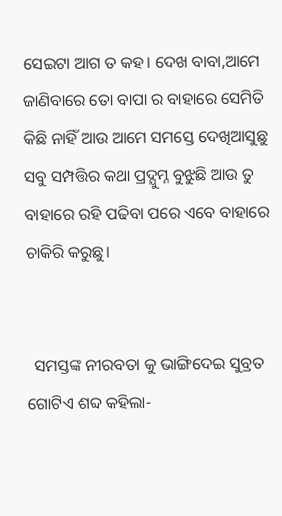ସେଇଟା ଆଗ ତ କହ। ଦେଖ ବାବା,ଆମେ ଜାଣିବାରେ ତୋ ବାପା ର ବାହାରେ ସେମିତି କିଛି ନାହିଁ ଆଉ ଆମେ ସମସ୍ତେ ଦେଖିଆସୁଛୁ ସବୁ ସମ୍ପତ୍ତିର କଥା ପ୍ରଦ୍ଯୁମ୍ନ ବୁଝୁଛି ଆଉ ତୁ ବାହାରେ ରହି ପଢିବା ପରେ ଏବେ ବାହାରେ ଚାକିରି କରୁଛୁ।


  ସମସ୍ତଙ୍କ ନୀରବତା କୁ ଭାଙ୍ଗିଦେଇ ସୁବ୍ରତ ଗୋଟିଏ ଶବ୍ଦ କହିଲା-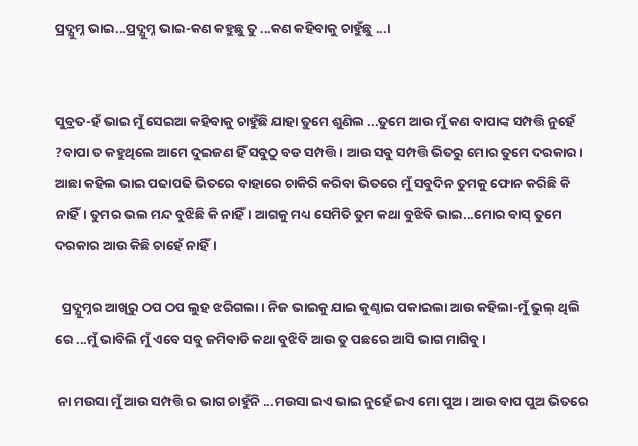ପ୍ରଦ୍ଯୁମ୍ନ ଭାଇ...ପ୍ରଦ୍ଯୁମ୍ନ ଭାଇ-କଣ କହୁଛୁ ତୁ ...କଣ କହିବାକୁ ଚାହୁଁଛୁ ...।


ସୁବ୍ରତ-ହଁ ଭାଇ ମୁଁ ସେଇଆ କହିବାକୁ ଚାହୁଁଛି ଯାହା ତୁମେ ଶୁଣିଲ ...ତୁମେ ଆଉ ମୁଁ କଣ ବାପାଙ୍କ ସମ୍ପତ୍ତି ନୁହେଁ ?ବାପା ତ କହୁଥିଲେ ଆମେ ଦୁଇଜଣ ହିଁ ସବୁଠୁ ବଡ ସମ୍ପତ୍ତି। ଆଉ ସବୁ ସମ୍ପତ୍ତି ଭିତରୁ ମୋର ତୁମେ ଦରକାର।  ଆଛା କହିଲ ଭାଇ ପଢାପଢି ଭିତରେ ବାହାରେ ଚାକିରି କରିବା ଭିତରେ ମୁଁ ସବୁଦିନ ତୁମକୁ ଫୋନ କରିଛି କି ନାହିଁ। ତୁମର ଭଲ ମନ୍ଦ ବୁଝିଛି କି ନାହିଁ। ଆଗକୁ ମଧ୍ୟ ସେମିତି ତୁମ କଥା ବୁଝିବି ଭାଇ...ମୋର ବାସ୍ ତୁମେ ଦରକାର ଆଉ କିଛି ଚାହେଁ ନାହିଁ।

  ପ୍ରଦ୍ଯୁମ୍ନର ଆଖିରୁ ଠପ ଠପ ଲୁହ ଝରିଗଲା। ନିଜ ଭାଇକୁ ଯାଇ କୁଣ୍ଠାଇ ପକାଇଲା ଆଉ କହିଲା-ମୁଁ ଭୁଲ୍ ଥିଲି ରେ ...ମୁଁ ଭାବିଲି ମୁଁ ଏବେ ସବୁ ଜମିବାଡି କଥା ବୁଝିବି ଆଉ ତୁ ପଛରେ ଆସି ଭାଗ ମାଗିବୁ ।

 ନା ମଉସା ମୁଁ ଆଉ ସମ୍ପତ୍ତି ର ଭାଗ ଚାହୁଁନି ...ମଉସା ଇଏ ଭାଇ ନୁହେଁ ଇଏ ମୋ ପୁଅ। ଆଉ ବାପ ପୁଅ ଭିତରେ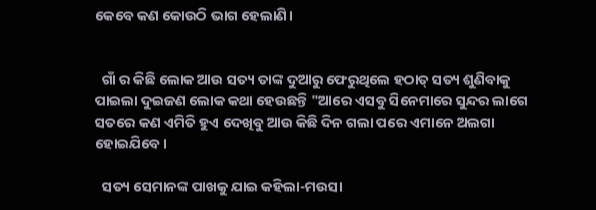କେବେ କଣ କୋଉଠି ଭାଗ ହେଲାଣି।


  ଗାଁ ର କିଛି ଲୋକ ଆଉ ସତ୍ୟ ତାଙ୍କ ଦୁଆରୁ ଫେରୁଥିଲେ ହଠାତ୍ ସତ୍ୟ ଶୁଣିବାକୁ ପାଇଲା ଦୁଇଜଣ ଲୋକ କଥା ହେଉଛନ୍ତି "ଆରେ ଏସବୁ ସିନେମାରେ ସୁନ୍ଦର ଲାଗେ ସତରେ କଣ ଏମିତି ହୁଏ ଦେଖିବୁ ଆଉ କିଛି ଦିନ ଗଲା ପରେ ଏମାନେ ଅଲଗା ହୋଇଯିବେ।

  ସତ୍ୟ ସେମାନଙ୍କ ପାଖକୁ ଯାଇ କହିଲା-ମଉସା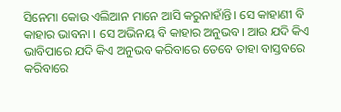ସିନେମା କୋଉ ଏଲିଆନ ମାନେ ଆସି କରୁନାହାଁନ୍ତି। ସେ କାହାଣୀ ବି କାହାର ଭାବନା । ସେ ଅଭିନୟ ବି କାହାର ଅନୁଭବ। ଆଉ ଯଦି କିଏ ଭାବିପାରେ ଯଦି କିଏ ଅନୁଭବ କରିବାରେ ତେବେ ତାହା ବାସ୍ତବରେ କରିବାରେ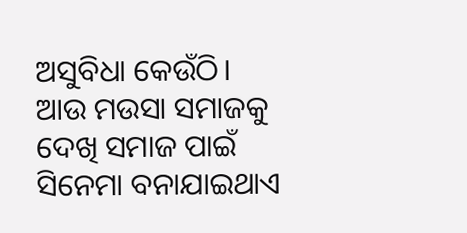ଅସୁବିଧା କେଉଁଠି। ଆଉ ମଉସା ସମାଜକୁ ଦେଖି ସମାଜ ପାଇଁ ସିନେମା ବନାଯାଇଥାଏ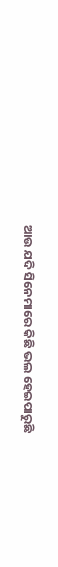ଆଉ ଯଦି ସିନେମାରେ କିଛି ଭଲ ହେଇପାରୁଛି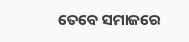ତେବେ ସମାଜରେ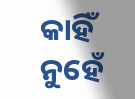କାହିଁ ନୁହେଁ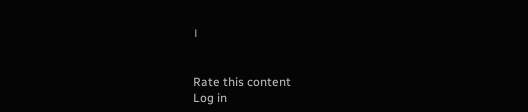।


Rate this content
Log in